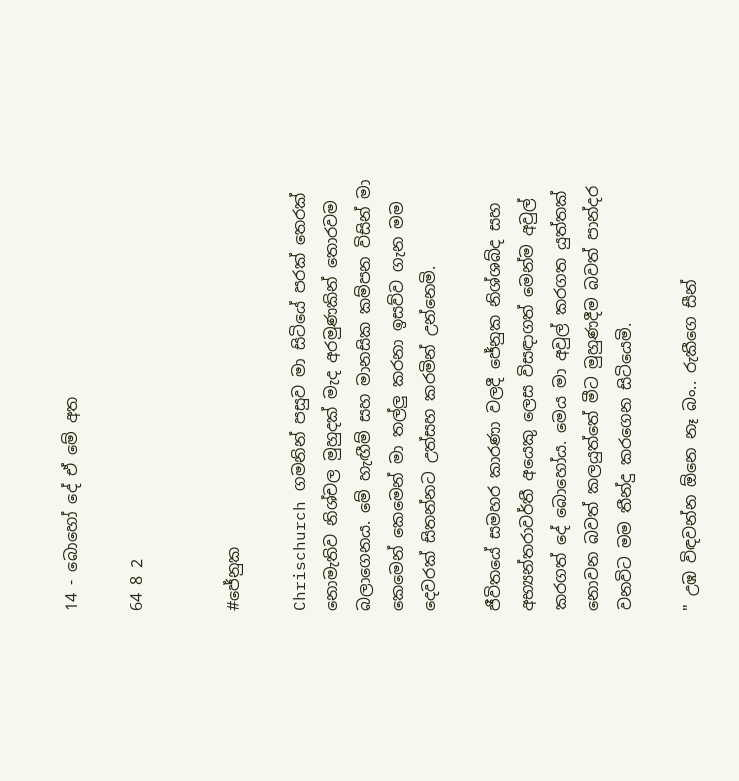14 - බොහෝ දේ ඒ මේ අත

64 8 2


#ජේනුක

Chrischurch ගමනින් පසුව මා සිටියේ පරක් තෙරක් නොමැතිව නිශ්චල මුහුදක් මැද අරමුණකින් තොරවම බලාගෙනය. මේ හැඟීම් සහ මානසික කම්පන විසින් මා කෙමෙන් කෙමෙන් මා තල්ලු කරනා ඉසව්ව ගැන මම දෙවරක් සිතන්නට උත්සහ කරමින් උන්නෙමි.

ජීවිතයේ සමහර කාරණා වලදී ජේනුක නිශ්ශබ්ද සහ අභ්‍යන්තරාවර්තී අයෙකු ලෙස විසඳාගත් මෙන්ම අවුල් කරගත් දේ බොහෝය. මෙය මා අවුල් කරගත යුත්තක් නොවන බවත් කලයුත්තේ මීට මුහුණදීම බවත් පාන්දර වනවිට මම තීන්දු කරගෙන සිටියෙමි.

" උඹ විඳවන්න ඕනෙ නෑ බං.. රුකීගෙ සීන්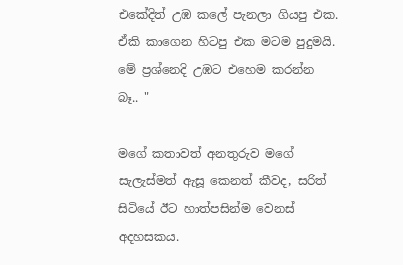එකේදිත් උඹ කලේ පැනලා ගියපු එක. ඒකි කාගෙන හිටපු එක මටම පුදුමයි. මේ ප්‍රශ්නෙදි උඹට එහෙම කරන්න බෑ.. "

මගේ කතාවත් අනතුරුව මගේ සැලැස්මත් ඇසූ කෙනත් කීවද, සරිත් සිටියේ ඊට හාත්පසින්ම වෙනස් අදහසකය.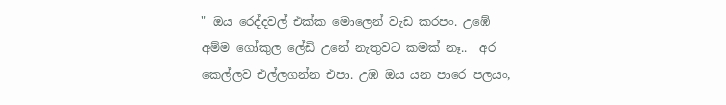" ඔය රෙද්දවල් එක්ක මොලෙන් වැඩ කරපං. උඹේ අම්ම ගෝකුල ලේඩි උනේ නැතුවට කමක් නෑ..  අර කෙල්ලව එල්ලගන්න එපා. උඹ ඔය යන පාරෙ පලයං,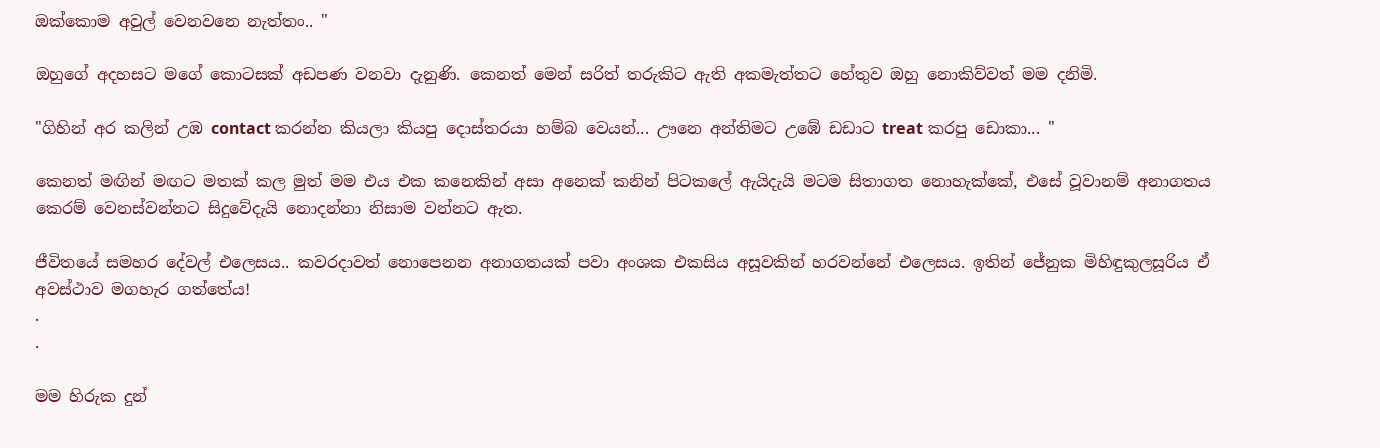ඔක්කොම අවුල් වෙනවනෙ නැත්තං.. "

ඔහුගේ අදහසට මගේ කොටසක් අඩපණ වනවා දැනුණි. කෙනත් මෙන් සරිත් තරුකිට ඇති අකමැත්තට හේතුව ඔහු නොකිව්වත් මම දනිමි.

"ගිහින් අර කලින් උඹ contact කරන්න කියලා කියපු දොස්තරයා හම්බ වෙයන්... ඌනෙ අන්තිමට උඹේ ඩඩාට treat කරපු ඩොකා... "

කෙනත් මඟින් මඟට මතක් කල මුත් මම එය එක කනෙකින් අසා අනෙක් කනින් පිටකලේ ඇයිදැයි මටම සිතාගත නොහැක්කේ, එසේ වූවානම් අනාගතය කෙරම් වෙනස්වන්නට සිදුවේදැයි නොදන්නා නිසාම වන්නට ඇත.

ජීවිතයේ සමහර දේවල් එලෙසය.. කවරදාවත් නොපෙනන අනාගතයක් පවා අංශක එකසිය අසූවකින් හරවන්නේ එලෙසය. ඉතින් ජේනුක මිහිඳුකුලසූරිය ඒ අවස්ථාව මගහැර ගත්තේය!
.
.

මම හිරුක දුන්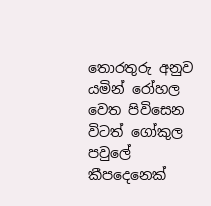තොරතුරු අනුව යමින් රෝහල වෙත පිවිසෙන විටත් ගෝකුල පවුලේ කීපදෙනෙක්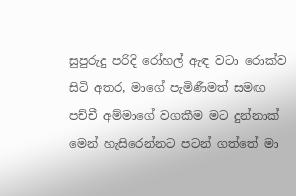සුපුරුදු පරිදි රෝහල් ඇඳ වටා රොක්ව සිටි අතර, මාගේ පැමිණීමත් සමඟ පච්චී අම්මාගේ වගකීම මට දුන්නාක් මෙන් හැසිරෙන්නට පටන් ගත්තේ මා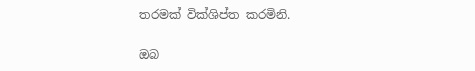තරමක් වික්ශිප්ත කරමිනි.

ඔබ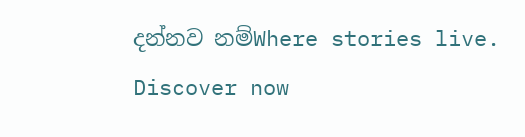දන්නව නම්Where stories live. Discover now